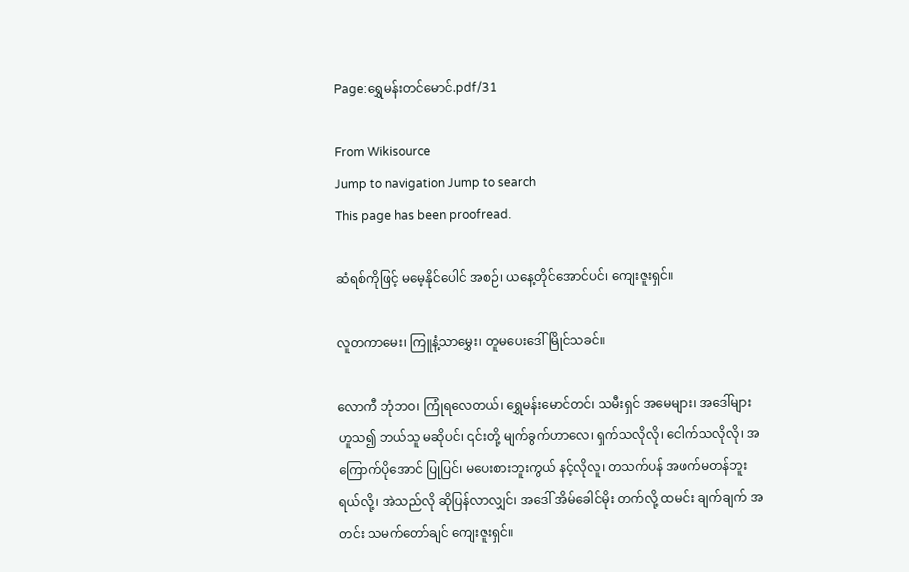Page:ရွှေမန်းတင်မောင်.pdf/31

From Wikisource
Jump to navigation Jump to search
This page has been proofread.

ဆံရစ်ကိုဖြင့် မမေ့နိုင်ပေါင် အစဉ်၊ ယနေ့တိုင်အောင်ပင်၊ ကျေးဇူးရှင်။

လူတကာမေး၊ ကြူနံ့သာမွှေး၊ တူမပေးဒေါ်မြိုင်သခင်။

လောကီ ဘုံဘဝ၊ ကြုံရလေတယ်၊ ရွှေမန်းမောင်တင်၊ သမီးရှင် အမေများ၊ အဒေါ်များ ဟူသ၍ ဘယ်သူ မဆိုပင်၊ ၎င်းတို့ မျက်ခွက်ဟာလေ၊ ရှက်သလိုလို၊ ငေါက်သလိုလို၊ အကြောက်ပိုအောင် ပြုပြင်၊ မပေးစားဘူးကွယ် နင့်လိုလူ၊ တသက်ပန် အဖက်မတန်ဘူးရယ်လို့၊ အဲသည်လို ဆိုပြန်လာလျှင်၊ အဒေါ် အိမ်ခေါင်မိုး တက်လို့ ထမင်း ချက်ချက် အတင်း သမက်တော်ချင် ကျေးဇူးရှင်။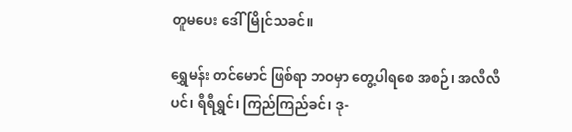တူမပေး ဒေါ်မြိုင်သခင်။

ရွှေမန်း တင်မောင် ဖြစ်ရာ ဘဝမှာ တွေ့ပါရစေ အစဉ်၊ အလီလီပင်၊ ရီရီရွှင်၊ ကြည်ကြည်ခင်၊ ဒု-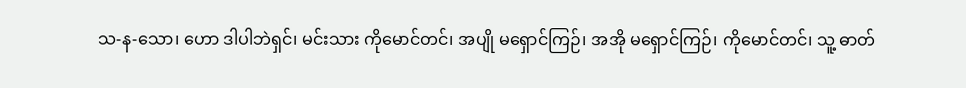သ-န-သော၊ ဟော ဒါပါဘဲရှင်၊ မင်းသား ကိုမောင်တင်၊ အပျို မရှောင်ကြဉ်၊ အအို မရှောင်ကြဉ်၊ ကိုမောင်တင်၊ သူ့ ဓာတ်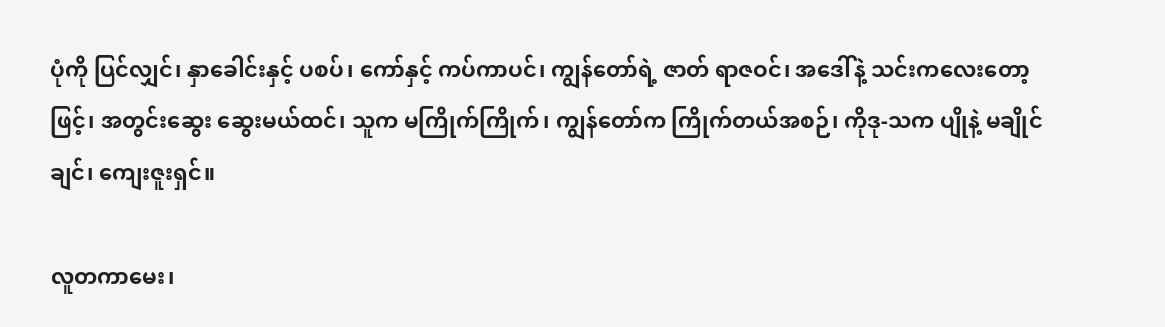ပုံကို ပြင်လျှင်၊ နှာခေါင်းနှင့် ပစပ်၊ ကော်နှင့် ကပ်ကာပင်၊ ကျွန်တော်ရဲ့ ဇာတ် ရာဇဝင်၊ အဒေါ်နဲ့ သင်းကလေးတော့ဖြင့်၊ အတွင်းဆွေး ဆွေးမယ်ထင်၊ သူက မကြိုက်ကြိုက်၊ ကျွန်တော်က ကြိုက်တယ်အစဉ်၊ ကိုဒု-သက ပျိုနဲ့ မချိုင်ချင်၊ ကျေးဇူးရှင်။

လူတကာမေး၊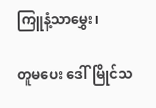ကြူနံ့သာမွှေး၊

တူမပေး ဒေါ်မြိုင်သ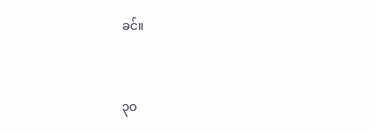ခင်။


၃ဝ